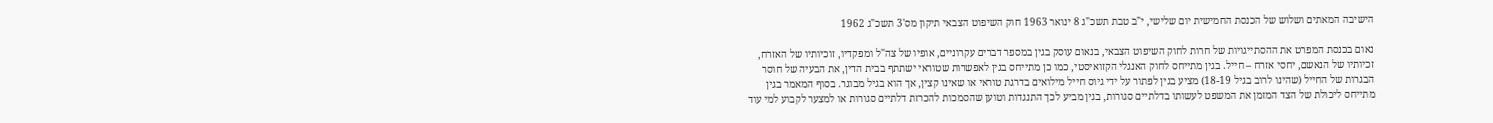הישיבה המאתים ושלוש של הכנסת החמישית יום שלישי, י"ב טבת תשכ"ג 8 ינואר 1963 חוק השיפוט הצבאי תיקון מס'3 תשכ"ג 1962

נאום בכנסת המפרט את ההסתייגויות של חרות לחוק השיפוט הצבאי, בנאום עוסק בגין במספר דברים עקרוניים, אופיו של צה"ל ומפקדיו, זוכיותיו של האזרח, זכיותיו של הנאשם, יחסי אזרח – חייל. בגין מתייחס לחוק האנגלי הקזואיסטי, כמו כן מתייחס בגין לאפשרות שטוראי ישתתף בבית הדין, את הבעיה של חוסר הבגרות של החייל (שהינו לרוב בגיל 18-19) מציע בגין לפתור על ידי גיוס חייל מילואים בדרגת טוראי או שאינו קצין, אך הוא בגיל מבוגר. בסוף המאמר בגין מתייחס ליכולת של הצד המזמן את המשפט לעשותו בדלתיים סגורות, בגין מביע לכך התנגדות וטוען שהסמכות להכרזת דלתיים סגורות או למצער לקבוע למי עוד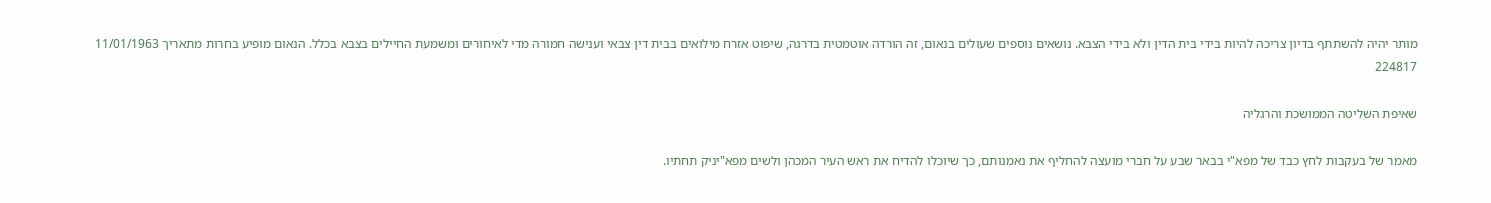מותר יהיה להשתתף בדיון צריכה להיות בידי בית הדין ולא בידי הצבא. נושאים נוספים שעולים בנאום, זה הורדה אוטמטית בדרגה, שיפוט אזרח מילואים בבית דין צבאי וענישה חמורה מדי לאיחורים ומשמעת החיילים בצבא בכלל. הנאום מופיע בחרות מתאריך 11/01/1963 224817

שאיפת השליטה הממושכת והרגליה

מאמר של בעקבות לחץ כבד של מפא"י בבאר שבע על חברי מועצה להחליף את נאמנותם, כך שיוכלו להדיח את ראש העיר המכהן ולשים מפא"יניק תחתיו.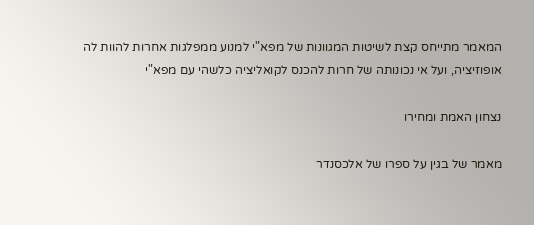המאמר מתייחס קצת לשיטות המגוונות של מפא"י למנוע ממפלגות אחרות להוות לה אופוזיציה, ועל אי נכונותה של חרות להכנס לקואליציה כלשהי עם מפא"י

נצחון האמת ומחירו

מאמר של בגין על ספרו של אלכסנדר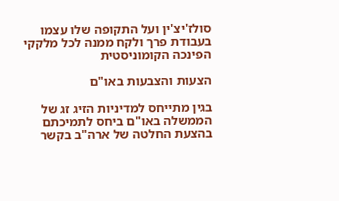סולז'יצ'ין ועל התקופה שלו עצמו בעבודת פרך ולקח ממנה לכל מלקקי הפינכה הקומוניסטית

הצעות והצבעות באו"ם

בגין מתייחס למדיניות הזיג זג של הממשלה באו"ם ביחס לתמיכתם בהצעת החלטה של ארה"ב בקשר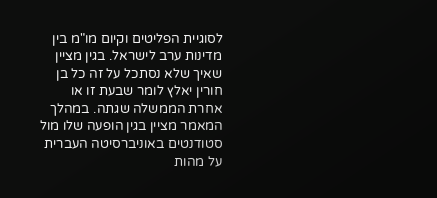לסוגיית הפליטים וקיום מו"מ בין מדינות ערב לישראל. בגין מציין שאיך שלא נסתכל על זה כל בן חורין יאלץ לומר שבעת זו או אחרת הממשלה שגתה. במהלך המאמר מציין בגין הופעה שלו מול סטודנטים באוניברסיטה העברית על מהות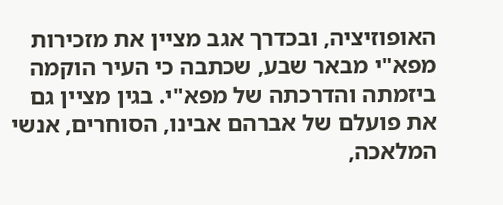האופוזיציה, ובכדרך אגב מציין את מזכירות מפא"י מבאר שבע, שכתבה כי העיר הוקמה ביזמתה והדרכתה של מפא"י. בגין מציין גם את פועלם של אברהם אבינו, הסוחרים, אנשי המלאכה,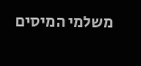משלמי המיסים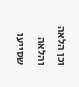וכן הלאה והלאה שסייעו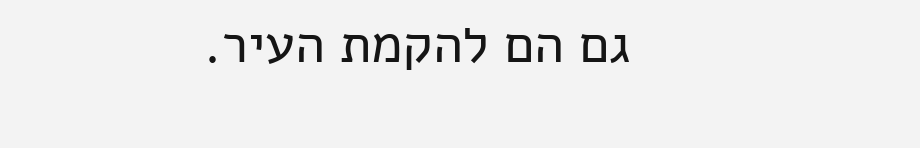גם הם להקמת העיר.